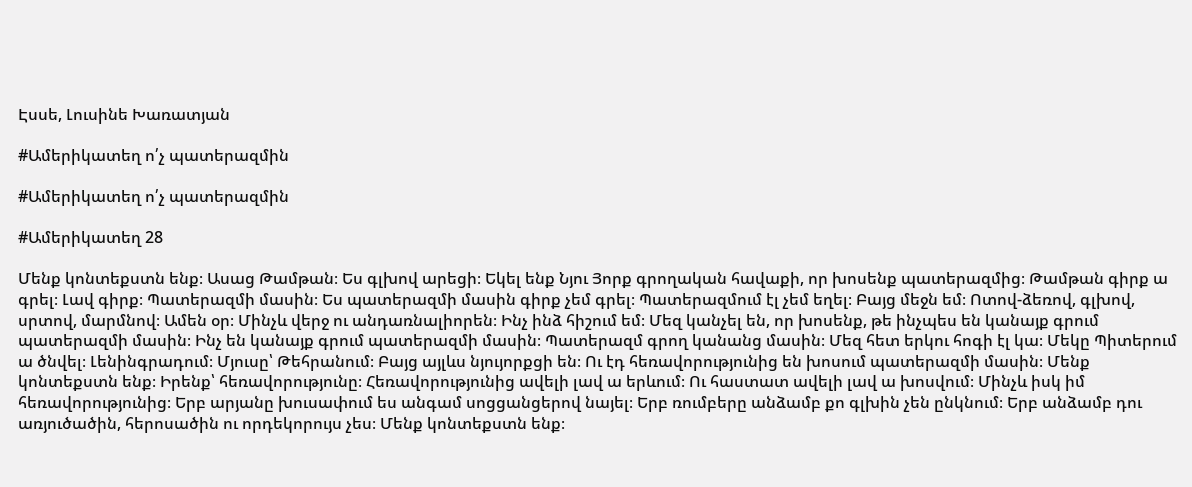Էսսե, Լուսինե Խառատյան

#Ամերիկատեղ ո՛չ պատերազմին

#Ամերիկատեղ ո՛չ պատերազմին

#Ամերիկատեղ 28

Մենք կոնտեքստն ենք։ Ասաց Թամթան։ Ես գլխով արեցի։ Եկել ենք Նյու Յորք գրողական հավաքի, որ խոսենք պատերազմից։ Թամթան գիրք ա գրել։ Լավ գիրք։ Պատերազմի մասին։ Ես պատերազմի մասին գիրք չեմ գրել։ Պատերազմում էլ չեմ եղել։ Բայց մեջն եմ։ Ոտով-ձեռով, գլխով, սրտով, մարմնով։ Ամեն օր։ Մինչև վերջ ու անդառնալիորեն։ Ինչ ինձ հիշում եմ։ Մեզ կանչել են, որ խոսենք, թե ինչպես են կանայք գրում պատերազմի մասին։ Ինչ են կանայք գրում պատերազմի մասին։ Պատերազմ գրող կանանց մասին։ Մեզ հետ երկու հոգի էլ կա։ Մեկը Պիտերում ա ծնվել։ Լենինգրադում։ Մյուսը՝ Թեհրանում։ Բայց այլևս նյույորքցի են։ Ու էդ հեռավորությունից են խոսում պատերազմի մասին։ Մենք կոնտեքստն ենք։ Իրենք՝ հեռավորությունը։ Հեռավորությունից ավելի լավ ա երևում։ Ու հաստատ ավելի լավ ա խոսվում։ Մինչև իսկ իմ հեռավորությունից։ Երբ արյանը խուսափում ես անգամ սոցցանցերով նայել։ Երբ ռումբերը անձամբ քո գլխին չեն ընկնում։ Երբ անձամբ դու առյուծածին, հերոսածին ու որդեկորույս չես։ Մենք կոնտեքստն ենք։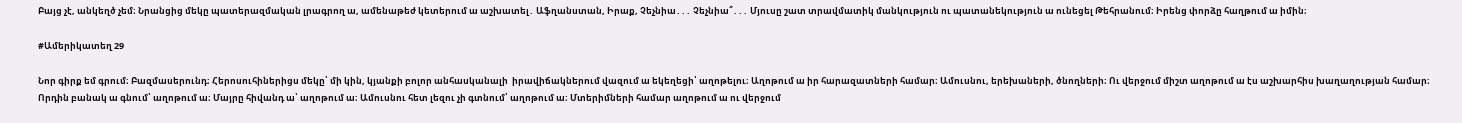Բայց չէ, անկեղծ չեմ։ Նրանցից մեկը պատերազմական լրագրող ա, ամենաթեժ կետերում ա աշխատել․ Աֆղանստան, Իրաք, Չեչնիա․․․ Չեչնիա՞․․․ Մյուսը շատ տրավմատիկ մանկություն ու պատանեկություն ա ունեցել Թեհրանում։ Իրենց փորձը հաղթում ա իմին։

#Ամերիկատեղ 29

Նոր գիրք եմ գրում։ Բազմասերունդ։ Հերոսուհիներիցս մեկը՝ մի կին, կյանքի բոլոր անհասկանալի  իրավիճակներում վազում ա եկեղեցի՝ աղոթելու։ Աղոթում ա իր հարազատների համար։ Ամուսնու, երեխաների, ծնողների։ Ու վերջում միշտ աղոթում ա էս աշխարհիս խաղաղության համար։ Որդին բանակ ա գնում՝ աղոթում ա։ Մայրը հիվանդ ա՝ աղոթում ա։ Ամուսնու հետ լեզու չի գտնում՝ աղոթում ա։ Մտերիմների համար աղոթում ա ու վերջում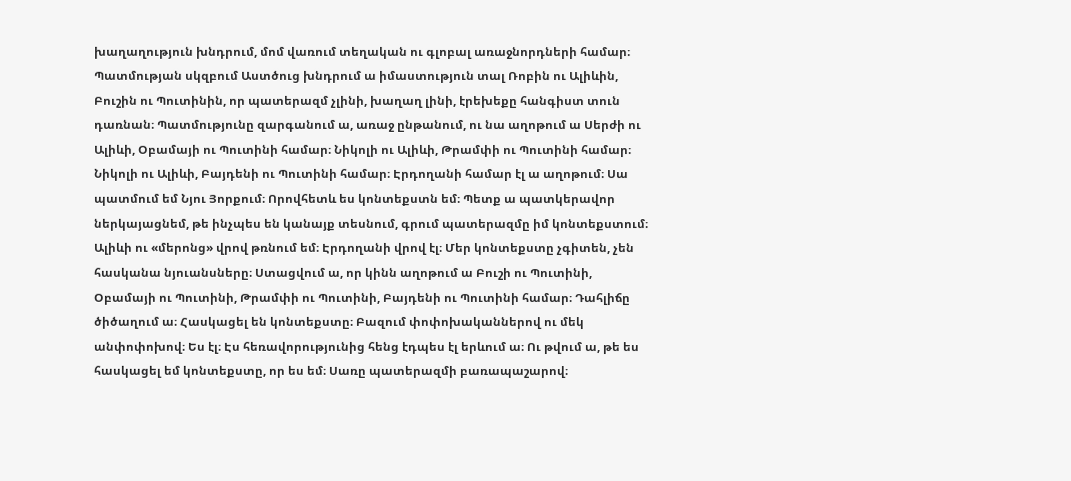խաղաղություն խնդրում, մոմ վառում տեղական ու գլոբալ առաջնորդների համար։ Պատմության սկզբում Աստծուց խնդրում ա իմաստություն տալ Ռոբին ու Ալիևին, Բուշին ու Պուտինին, որ պատերազմ չլինի, խաղաղ լինի, էրեխեքը հանգիստ տուն դառնան։ Պատմությունը զարգանում ա, առաջ ընթանում, ու նա աղոթում ա Սերժի ու Ալիևի, Օբամայի ու Պուտինի համար։ Նիկոլի ու Ալիևի, Թրամփի ու Պուտինի համար։ Նիկոլի ու Ալիևի, Բայդենի ու Պուտինի համար։ Էրդողանի համար էլ ա աղոթում։ Սա պատմում եմ Նյու Յորքում։ Որովհետև ես կոնտեքստն եմ։ Պետք ա պատկերավոր ներկայացնեմ, թե ինչպես են կանայք տեսնում, գրում պատերազմը իմ կոնտեքստում։ Ալիևի ու «մերոնց» վրով թռնում եմ։ Էրդողանի վրով էլ։ Մեր կոնտեքստը չգիտեն, չեն հասկանա նյուանսները։ Ստացվում ա, որ կինն աղոթում ա Բուշի ու Պուտինի, Օբամայի ու Պուտինի, Թրամփի ու Պուտինի, Բայդենի ու Պուտինի համար։ Դահլիճը ծիծաղում ա։ Հասկացել են կոնտեքստը։ Բազում փոփոխականներով ու մեկ անփոփոխով։ Ես էլ։ Էս հեռավորությունից հենց էդպես էլ երևում ա։ Ու թվում ա, թե ես հասկացել եմ կոնտեքստը, որ ես եմ։ Սառը պատերազմի բառապաշարով։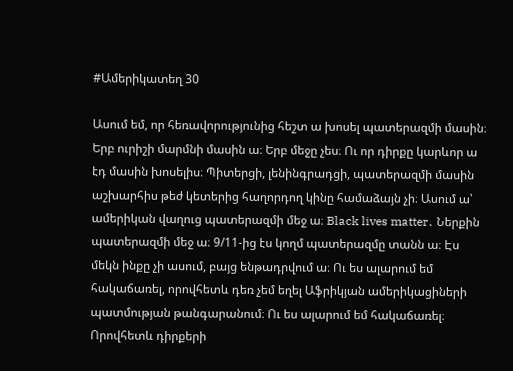#Ամերիկատեղ 30

Ասում եմ, որ հեռավորությունից հեշտ ա խոսել պատերազմի մասին։ Երբ ուրիշի մարմնի մասին ա։ Երբ մեջը չես։ Ու որ դիրքը կարևոր ա էդ մասին խոսելիս։ Պիտերցի, լենինգրադցի, պատերազմի մասին աշխարհիս թեժ կետերից հաղորդող կինը համաձայն չի։ Ասում ա՝ ամերիկան վաղուց պատերազմի մեջ ա։ Black lives matter․ Ներքին պատերազմի մեջ ա։ 9/11-ից էս կողմ պատերազմը տանն ա։ Էս մեկն ինքը չի ասում, բայց ենթադրվում ա։ Ու ես ալարում եմ հակաճառել, որովհետև դեռ չեմ եղել Աֆրիկյան ամերիկացիների պատմության թանգարանում։ Ու ես ալարում եմ հակաճառել։ Որովհետև դիրքերի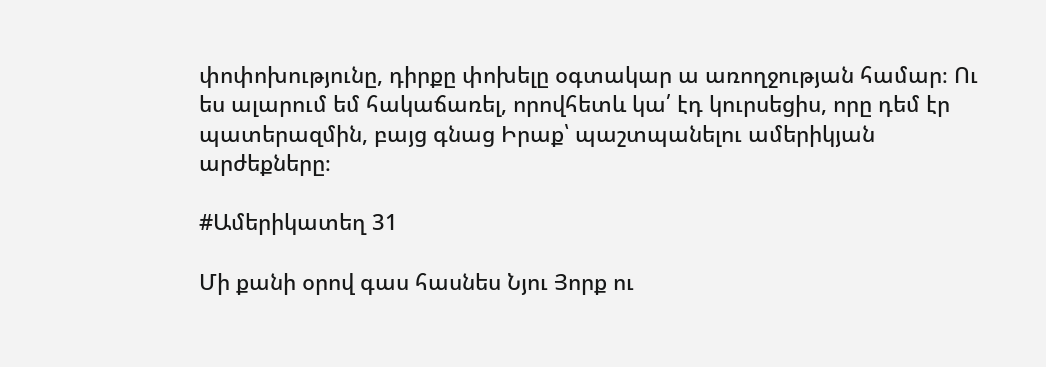փոփոխությունը, դիրքը փոխելը օգտակար ա առողջության համար։ Ու ես ալարում եմ հակաճառել, որովհետև կա՛ էդ կուրսեցիս, որը դեմ էր պատերազմին, բայց գնաց Իրաք՝ պաշտպանելու ամերիկյան արժեքները։

#Ամերիկատեղ 31

Մի քանի օրով գաս հասնես Նյու Յորք ու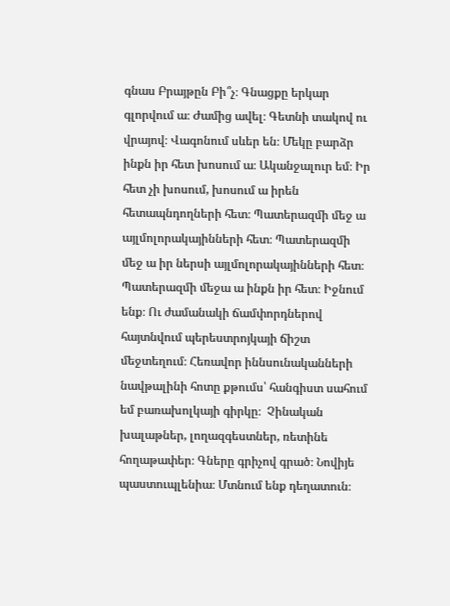գնաս Բրայթըն Բի՞չ։ Գնացքը երկար գլորվում ա։ Ժամից ավել։ Գետնի տակով ու վրայով։ Վագոնում սևեր են։ Մեկը բարձր ինքն իր հետ խոսում ա։ Ականջալուր եմ։ Իր հետ չի խոսում, խոսում ա իրեն հետապնդողների հետ։ Պատերազմի մեջ ա այլմոլորակայինների հետ։ Պատերազմի մեջ ա իր ներսի այլմոլորակայինների հետ։ Պատերազմի մեջա ա ինքն իր հետ։ Իջնում ենք։ Ու ժամանակի ճամփորդներով հայտնվում պերեստրոյկայի ճիշտ մեջտեղում։ Հեռավոր իննսունականների նավթալինի հոտը քթումս՝ հանգիստ սահում եմ բառախոլկայի գիրկը։  Չինական խալաթներ, լողազգեստներ, ռետինե հողաթափեր։ Գները գրիչով գրած։ Նովիյե պաստուպլենիա։ Մտնում ենք դեղատուն։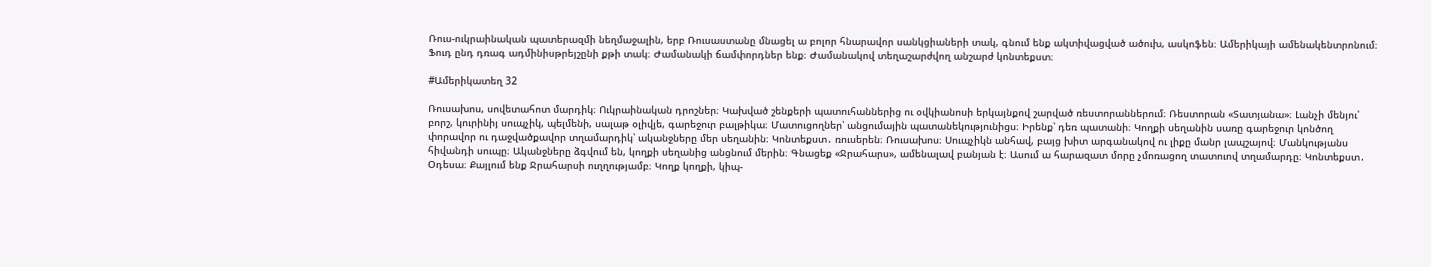Ռուս-ուկրաինական պատերազմի նեղմաջալին, երբ Ռուսաստանը մնացել ա բոլոր հնարավոր սանկցիաների տակ, գնում ենք ակտիվացված ածուխ, ասկոֆեն։ Ամերիկայի ամենակենտրոնում։ Ֆուդ ընդ դռագ ադմինիսթրեյշընի քթի տակ։ Ժամանակի ճամփորդներ ենք։ Ժամանակով տեղաշարժվող անշարժ կոնտեքստ։

#Ամերիկատեղ 32

Ռուսախոս, սովետահոտ մարդիկ։ Ուկրաինական դրոշներ։ Կախված շենքերի պատուհաններից ու օվկիանոսի երկայնքով շարված ռեստորաններում։ Ռեստորան «Տատյանա»։ Լանչի մենյու՝ բորշ, կուրինիյ սուպչիկ, պելմենի, սալաթ օլիվյե, գարեջուր բալթիկա։ Մատուցողներ՝ անցումային պատանեկությունիցս։ Իրենք՝ դեռ պատանի։ Կողքի սեղանին սառը գարեջուր կոնծող փորավոր ու դաջվածքավոր տղամարդիկ՝ ականջները մեր սեղանին։ Կոնտեքստ․ ռուսերեն։ Ռուսախոս։ Սուպչիկն անհավ, բայց խիտ արգանակով ու լիքը մանր լապշայով։ Մանկությանս հիվանդի սուպը։ Ականջները ձգվում են, կողքի սեղանից անցնում մերին։ Գնացեք «Ջրահարս», ամենալավ բանյան է։ Ասում ա հարազատ մորը չմոռացող տատուով տղամարդը։ Կոնտեքստ․ Օդեսա։ Քայլում ենք Ջրահարսի ուղղությամբ։ Կողք կողքի, կիպ-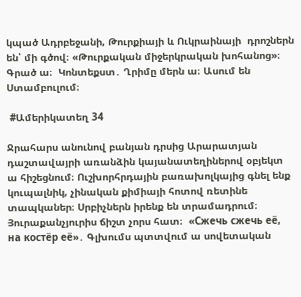կպած Ադրբեջանի, Թուրքիայի և Ուկրաինայի  դրոշներն են՝ մի գծով։ «Թուրքական միջերկրական խոհանոց»։ Գրած ա։  Կոնտեքստ․ Ղրիմը մերն ա։ Ասում են Ստամբուլում։

 #Ամերիկատեղ 34

Ջրահարս անունով բանյան դրսից Արարատյան դաշտավայրի առանձին կայանատեղիներով օբյեկտ ա հիշեցնում։ Ուշխորհրդային բառախոլկայից գնել ենք կուպալնիկ, չինական քիմիայի հոտով ռետինե տապկաներ։ Սրբիչներն իրենք են տրամադրում։ Յուրաքանչյուրիս ճիշտ չորս հատ։  «Сжечь сжечь её, на костёр её»․ Գլխումս պտտվում ա սովետական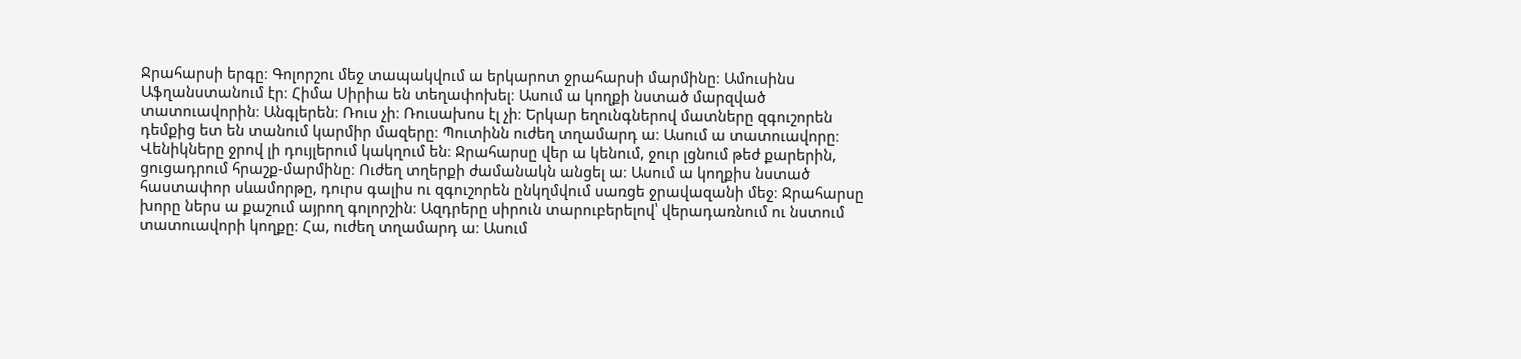Ջրահարսի երգը։ Գոլորշու մեջ տապակվում ա երկարոտ ջրահարսի մարմինը։ Ամուսինս Աֆղանստանում էր։ Հիմա Սիրիա են տեղափոխել։ Ասում ա կողքի նստած մարզված տատուավորին։ Անգլերեն։ Ռուս չի։ Ռուսախոս էլ չի։ Երկար եղունգներով մատները զգուշորեն դեմքից ետ են տանում կարմիր մազերը։ Պուտինն ուժեղ տղամարդ ա։ Ասում ա տատուավորը։ Վենիկները ջրով լի դույլերում կակղում են։ Ջրահարսը վեր ա կենում, ջուր լցնում թեժ քարերին, ցուցադրում հրաշք-մարմինը։ Ուժեղ տղերքի ժամանակն անցել ա։ Ասում ա կողքիս նստած հաստափոր սևամորթը, դուրս գալիս ու զգուշորեն ընկղմվում սառցե ջրավազանի մեջ։ Ջրահարսը խորը ներս ա քաշում այրող գոլորշին։ Ազդրերը սիրուն տարուբերելով՝ վերադառնում ու նստում տատուավորի կողքը։ Հա, ուժեղ տղամարդ ա։ Ասում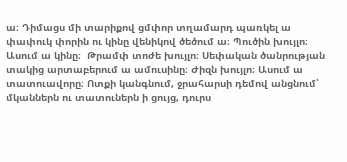ա։ Դիմացս մի տարիքով ցմփոր տղամարդ պառկել ա փափուկ փորին ու կինը վենիկով ծեծում ա։ Պուծին խույլո։ Ասում ա կինը։  Թրամփ տոժե խույլո։ Սեփական ծանրության տակից արտաբերում ա ամուսինը։ Ժիզն խույլո։ Ասում ա տատուավորը։ Ոտքի կանգնում, ջրահարսի դեմով անցնում՝ մկաններն ու տատուներն ի ցույց, դուրս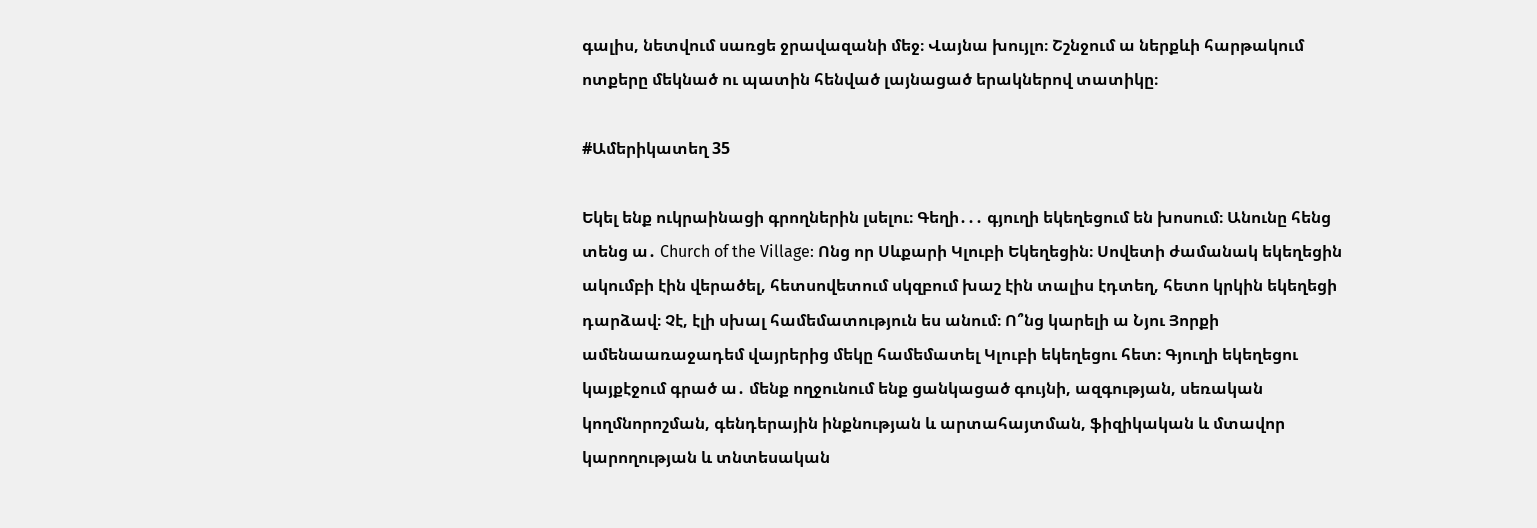գալիս, նետվում սառցե ջրավազանի մեջ։ Վայնա խույլո։ Շշնջում ա ներքևի հարթակում ոտքերը մեկնած ու պատին հենված լայնացած երակներով տատիկը։

#Ամերիկատեղ 35

Եկել ենք ուկրաինացի գրողներին լսելու։ Գեղի․․․ գյուղի եկեղեցում են խոսում։ Անունը հենց տենց ա․ Church of the Village: Ոնց որ Սևքարի Կլուբի Եկեղեցին։ Սովետի ժամանակ եկեղեցին ակումբի էին վերածել, հետսովետում սկզբում խաշ էին տալիս էդտեղ, հետո կրկին եկեղեցի դարձավ։ Չէ, էլի սխալ համեմատություն ես անում։ Ո՞նց կարելի ա Նյու Յորքի ամենաառաջադեմ վայրերից մեկը համեմատել Կլուբի եկեղեցու հետ։ Գյուղի եկեղեցու կայքէջում գրած ա․ մենք ողջունում ենք ցանկացած գույնի, ազգության, սեռական կողմնորոշման, գենդերային ինքնության և արտահայտման, ֆիզիկական և մտավոր կարողության և տնտեսական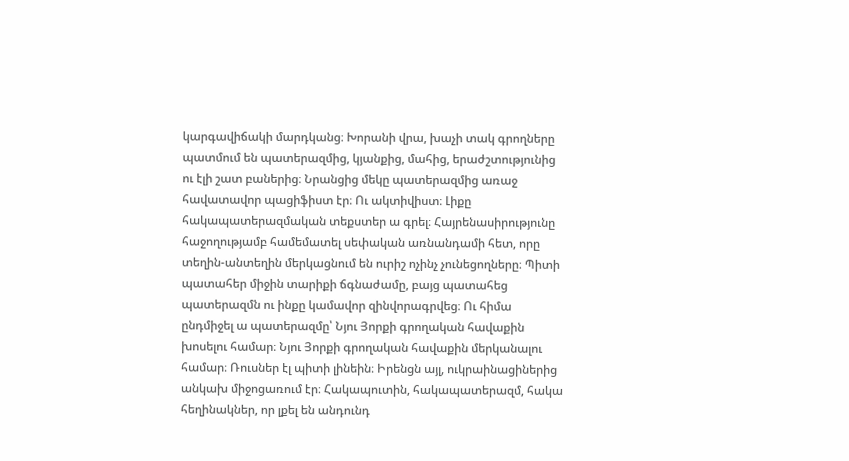կարգավիճակի մարդկանց։ Խորանի վրա, խաչի տակ գրողները  պատմում են պատերազմից, կյանքից, մահից, երաժշտությունից ու էլի շատ բաներից։ Նրանցից մեկը պատերազմից առաջ հավատավոր պացիֆիստ էր։ Ու ակտիվիստ։ Լիքը հակապատերազմական տեքստեր ա գրել։ Հայրենասիրությունը հաջողությամբ համեմատել սեփական առնանդամի հետ, որը տեղին-անտեղին մերկացնում են ուրիշ ոչինչ չունեցողները։ Պիտի պատահեր միջին տարիքի ճգնաժամը, բայց պատահեց պատերազմն ու ինքը կամավոր զինվորագրվեց։ Ու հիմա ընդմիջել ա պատերազմը՝ Նյու Յորքի գրողական հավաքին խոսելու համար։ Նյու Յորքի գրողական հավաքին մերկանալու համար։ Ռուսներ էլ պիտի լինեին։ Իրենցն այլ, ուկրաինացիներից անկախ միջոցառում էր։ Հակապուտին, հակապատերազմ, հակա հեղինակներ, որ լքել են անդունդ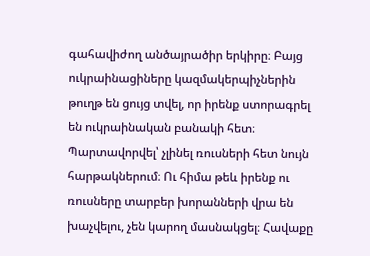գահավիժող անծայրածիր երկիրը։ Բայց ուկրաինացիները կազմակերպիչներին թուղթ են ցույց տվել, որ իրենք ստորագրել են ուկրաինական բանակի հետ։ Պարտավորվել՝ չլինել ռուսների հետ նույն հարթակներում։ Ու հիմա թեև իրենք ու ռուսները տարբեր խորանների վրա են խաչվելու, չեն կարող մասնակցել։ Հավաքը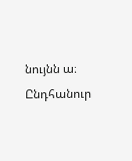նույնն ա։ Ընդհանուր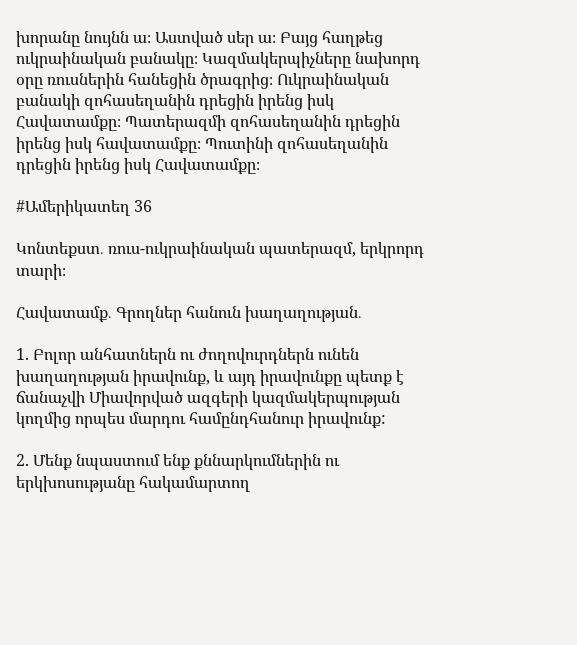խորանը նույնն ա։ Աստված սեր ա։ Բայց հաղթեց ուկրաինական բանակը։ Կազմակերպիչները նախորդ օրը ռուսներին հանեցին ծրագրից։ Ուկրաինական բանակի զոհասեղանին դրեցին իրենց իսկ Հավատամքը։ Պատերազմի զոհասեղանին դրեցին իրենց իսկ հավատամքը։ Պուտինի զոհասեղանին դրեցին իրենց իսկ Հավատամքը։

#Ամերիկատեղ 36

Կոնտեքստ․ ռուս-ուկրաինական պատերազմ, երկրորդ տարի։

Հավատամք․ Գրողներ հանուն խաղաղության․

1. Բոլոր անհատներն ու ժողովուրդներն ունեն խաղաղության իրավունք, և այդ իրավունքը պետք է ճանաչվի Միավորված ազգերի կազմակերպության կողմից որպես մարդու համընդհանուր իրավունք:

2. Մենք նպաստում ենք քննարկումներին ու երկխոսությանը հակամարտող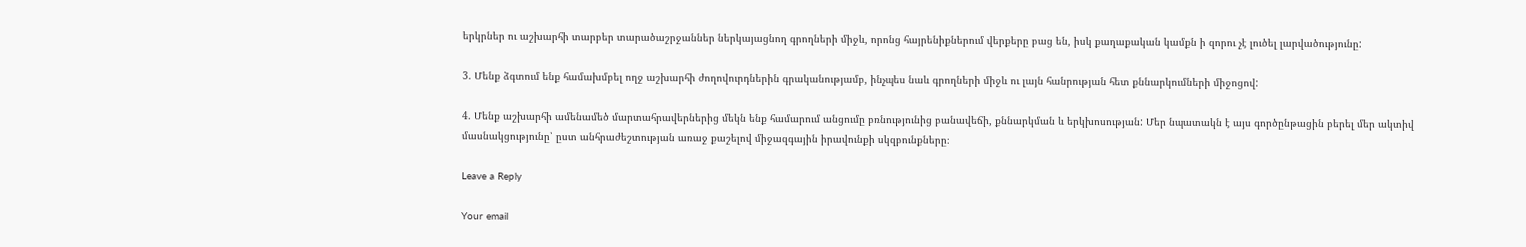երկրներ ու աշխարհի տարբեր տարածաշրջաններ ներկայացնող գրողների միջև, որոնց հայրենիքներում վերքերը բաց են, իսկ քաղաքական կամքն ի զորու չէ լուծել լարվածությունը:

3. Մենք ձգտում ենք համախմբել ողջ աշխարհի ժողովուրդներին գրականությամբ, ինչպես նաև գրողների միջև ու լայն հանրության հետ քննարկումների միջոցով:

4. Մենք աշխարհի ամենամեծ մարտահրավերներից մեկն ենք համարում անցումը բռնությունից բանավեճի, քննարկման և երկխոսության: Մեր նպատակն է այս գործընթացին բերել մեր ակտիվ մասնակցությունը՝ ըստ անհրաժեշտության առաջ քաշելով միջազգային իրավունքի սկզբունքները։

Leave a Reply

Your email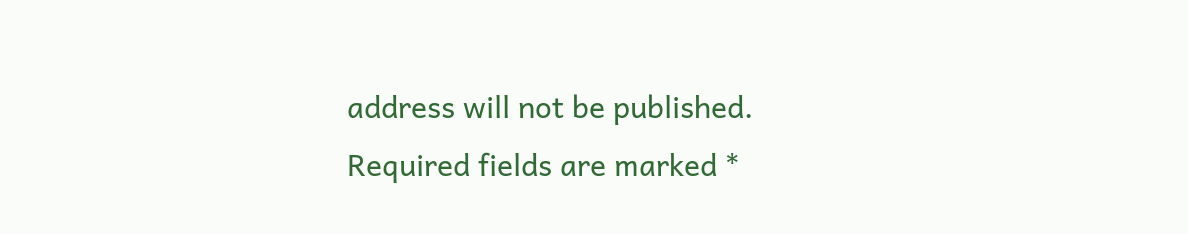address will not be published. Required fields are marked *